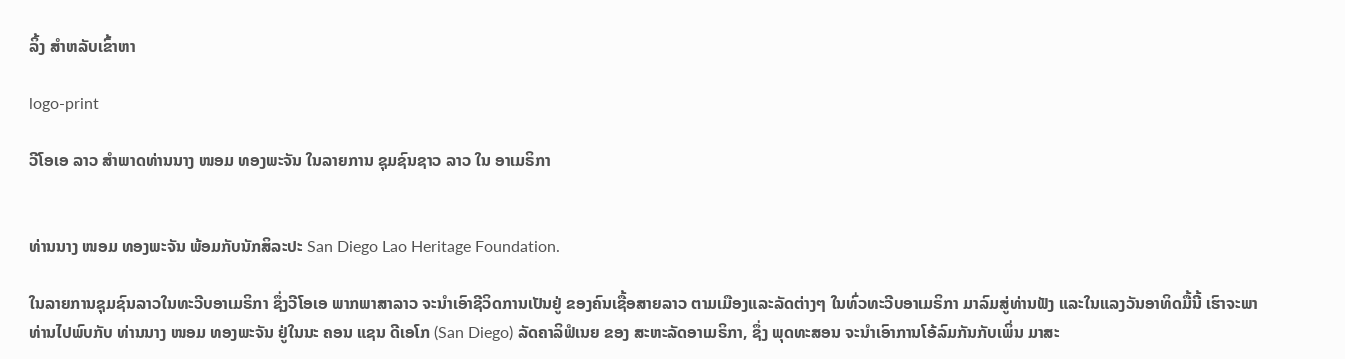ລິ້ງ ສຳຫລັບເຂົ້າຫາ

logo-print

ວີໂອເອ ລາວ ສຳພາດທ່ານນາງ ໜອມ ທອງພະຈັນ ໃນລາຍການ ຊຸມຊົນຊາວ ລາວ ໃນ ອາເມຣິກາ


ທ່ານນາງ ໜອມ ທອງພະຈັນ ພ້ອມກັບນັກສິລະປະ San Diego Lao Heritage Foundation.

ໃນລາຍການຊຸມຊົນລາວໃນທະວີບອາເມຣິກາ ຊຶ່ງວີໂອເອ ພາກພາສາລາວ ຈະນຳເອົາຊີວິດການເປັນຢູ່ ຂອງຄົນເຊື້ອສາຍລາວ ຕາມເມືອງແລະລັດຕ່າງໆ ໃນທົ່ວທະວີບອາເມຣິກາ ມາລົມສູ່ທ່ານຟັງ ແລະໃນແລງວັນອາທິດມື້ນີ້ ເຮົາຈະພາທ່ານໄປພົບກັບ ທ່ານນາງ ໜອມ ທອງພະຈັນ ຢູ່ໃນນະ ຄອນ ແຊນ ດີເອໂກ (San Diego) ລັດຄາລິຟໍເນຍ ຂອງ ສະຫະລັດອາເມຣິກາ, ຊຶ່ງ ພຸດທະສອນ ຈະນໍາເອົາການໂອ້ລົມກັນກັບເພິ່ນ ມາສະ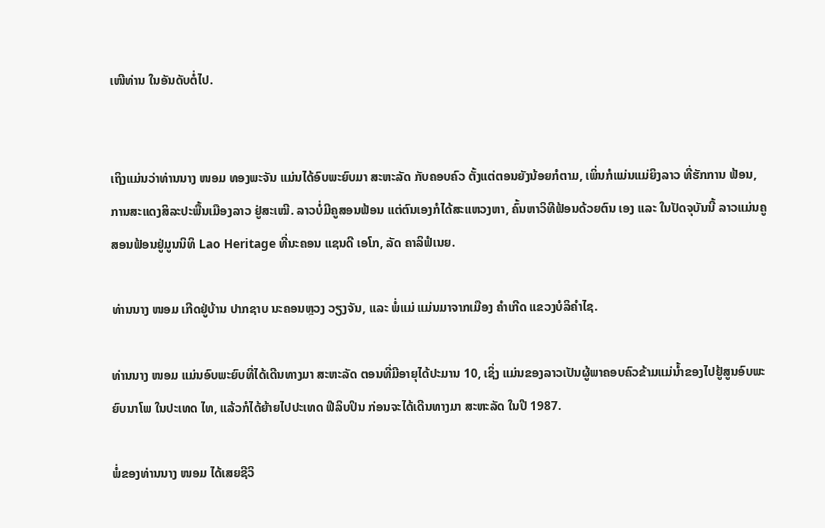ເໜີທ່ານ ໃນອັນດັບຕໍ່ໄປ.


ເຖິງແມ່ນວ່າທ່ານນາງ ໜອມ ທອງພະຈັນ ແມ່ນໄດ້ອົບພະຍົບມາ ສະຫະລັດ ກັບຄອບຄົວ ຕັ້ງແຕ່ຕອນຍັງນ້ອຍກໍຕາມ, ເພິ່ນກໍແມ່ນແມ່ຍິງລາວ ທີ່ຮັກການ ຟ້ອນ, ການສະແດງສິລະປະພື້ນເມືອງລາວ ຢູ່ສະເໝີ. ລາວບໍ່ມີຄູສອນຟ້ອນ ແຕ່ຕົນເອງກໍໄດ້ສະແຫວງຫາ, ຄົ້ນຫາວິທີຟ້ອນດ້ວຍຕົນ ເອງ ແລະ ໃນປັດຈຸບັນນີ້ ລາວແມ່ນຄູສອນຟ້ອນຢູ່ມູນນິທິ Lao Heritage ທີ່ນະຄອນ ແຊນດີ ເອໂກ, ລັດ ຄາລິຟໍເນຍ.

ທ່ານນາງ ໜອມ ເກີດຢູ່ບ້ານ ປາກຊາບ ນະຄອນຫຼວງ ວຽງຈັນ, ແລະ ພໍ່ແມ່ ແມ່ນມາຈາກເມືອງ ຄຳເກີດ ແຂວງບໍລິຄຳໄຊ.

ທ່ານນາງ ໜອມ ແມ່ນອົບພະຍົບທີ່ໄດ້ເດີນທາງມາ ສະຫະລັດ ຕອນທີ່ມີອາຍຸໄດ້ປະມານ 10, ເຊິ່ງ ແມ່ນຂອງລາວເປັນຜູ້ພາຄອບຄົວຂ້າມແມ່ນໍ້າຂອງໄປຢູ້ສູນອົບພະຍົບນາໂພ ໃນປະເທດ ໄທ, ແລ້ວກໍໄດ້ຍ້າຍໄປປະເທດ ຟີລິບປິນ ກ່ອນຈະໄດ້ເດີນທາງມາ ສະຫະລັດ ໃນປີ 1987.

ພໍ່ຂອງທ່ານນາງ ໜອມ ໄດ້ເສຍຊີວິ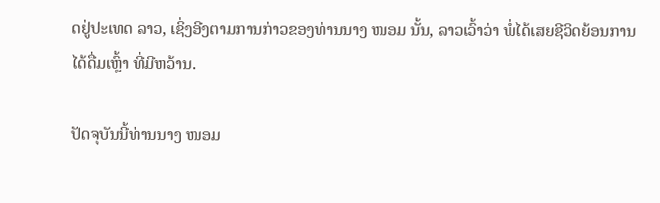ດຢູ່ປະເທດ ລາວ, ເຊິ່ງອີງຕາມການກ່າວຂອງທ່ານນາງ ໜອມ ນັ້ນ, ລາວເວົ້າວ່າ ພໍ່ໄດ້ເສຍຊີວິດຍ້ອນການໄດ້ດື່ມເຫຼົ້າ ທີ່ມີຫວ້ານ.

ປັດຈຸບັນນີ້ທ່ານນາງ ໜອມ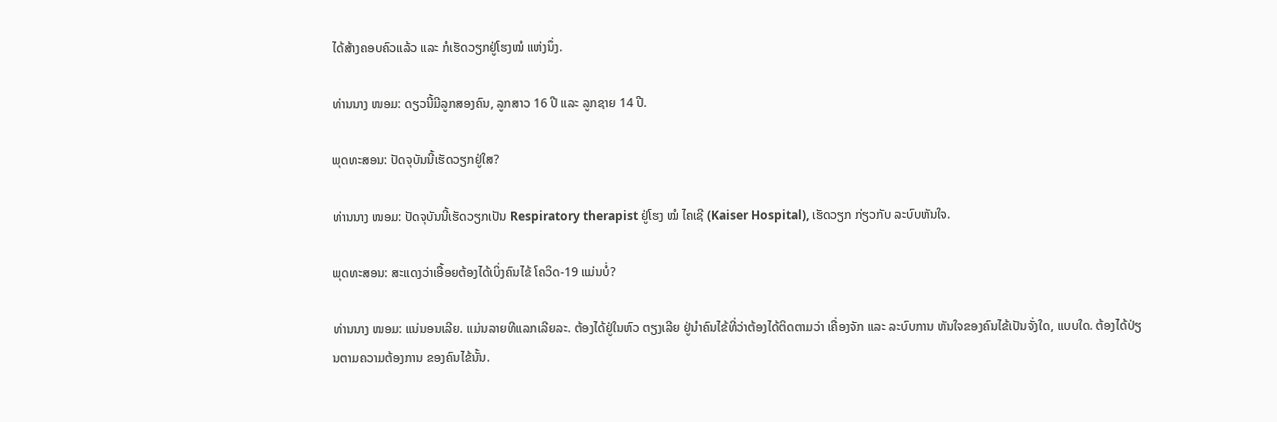ໄດ້ສ້າງຄອບຄົວແລ້ວ ແລະ ກໍເຮັດວຽກຢູ່ໂຮງໝໍ ແຫ່ງນຶ່ງ.

ທ່ານນາງ ໜອມ: ດຽວນີ້ມີລູກສອງຄົນ, ລູກສາວ 16 ປີ ແລະ ລູກຊາຍ 14 ປີ.

ພຸດທະສອນ: ປັດຈຸບັນນີ້ເຮັດວຽກຢູ່ໃສ?

ທ່ານນາງ ໜອມ: ປັດຈຸບັນນີ້ເຮັດວຽກເປັນ Respiratory therapist ຢູ່ໂຮງ ໝໍ ໄຄເຊີ (Kaiser Hospital), ເຮັດວຽກ ກ່ຽວກັບ ລະບົບຫັນໃຈ.

ພຸດທະສອນ: ສະແດງວ່າເອື້ອຍຕ້ອງໄດ້ເບິ່ງຄົນໄຂ້ ໂຄວິດ-19 ແມ່ນບໍ່?

ທ່ານນາງ ໜອມ: ແນ່ນອນເລີຍ. ແມ່ນລາຍທີແລກເລີຍລະ. ຕ້ອງໄດ້ຢູ່ໃນຫົວ ຕຽງເລີຍ ຢູ່ນຳຄົນໄຂ້ທີ່ວ່າຕ້ອງໄດ້ຕິດຕາມວ່າ ເຄື່ອງຈັກ ແລະ ລະບົບການ ຫັນໃຈຂອງຄົນໄຂ້ເປັນຈັ່ງໃດ, ແບບໃດ. ຕ້ອງໄດ້ປ່ຽນຕາມຄວາມຕ້ອງການ ຂອງຄົນໄຂ້ນັ້ນ.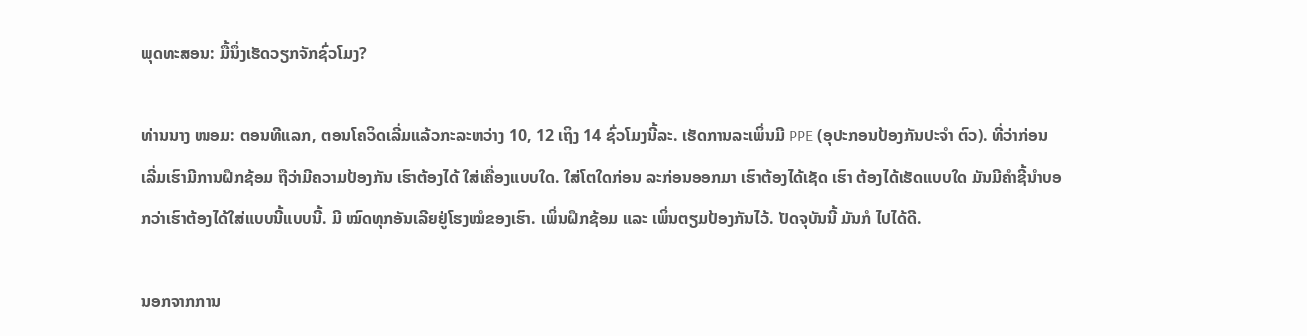ພຸດທະສອນ: ມື້ນຶ່ງເຮັດວຽກຈັກຊົ່ວໂມງ?

ທ່ານນາງ ໜອມ: ຕອນທີແລກ, ຕອນໂຄວິດເລີ່ມແລ້ວກະລະຫວ່າງ 10, 12 ເຖິງ 14 ຊົ່ວໂມງນີ້ລະ. ເຮັດການລະເພິ່ນມີ PPE (ອຸປະກອນປ້ອງກັນປະຈຳ ຕົວ). ທີ່ວ່າກ່ອນເລີ່ມເຮົາມີການຝຶກຊ້ອມ ຖືວ່າມີຄວາມປ້ອງກັນ ເຮົາຕ້ອງໄດ້ ໃສ່ເຄື່ອງແບບໃດ. ໃສ່ໂຕໃດກ່ອນ ລະກ່ອນອອກມາ ເຮົາຕ້ອງໄດ້ເຊັດ ເຮົາ ຕ້ອງໄດ້ເຮັດແບບໃດ ມັນມີຄຳຊີ້ນຳບອກວ່າເຮົາຕ້ອງໄດ້ໃສ່ແບບນີ້ແບບນີ້. ມີ ໝົດທຸກອັນເລີຍຢູ່ໂຮງໝໍຂອງເຮົາ. ເພິ່ນຝຶກຊ້ອມ ແລະ ເພິ່ນຕຽມປ້ອງກັນໄວ້. ປັດຈຸບັນນີ້ ມັນກໍ ໄປໄດ້ດີ.

ນອກຈາກການ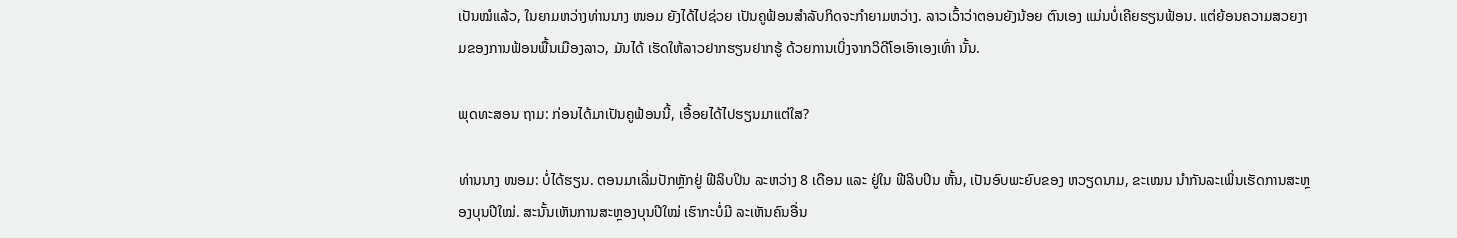ເປັນໝໍແລ້ວ, ໃນຍາມຫວ່າງທ່ານນາງ ໜອມ ຍັງໄດ້ໄປຊ່ວຍ ເປັນຄູຟ້ອນສຳລັບກິດຈະກຳຍາມຫວ່າງ. ລາວເວົ້າວ່າຕອນຍັງນ້ອຍ ຕົນເອງ ແມ່ນບໍ່ເຄີຍຮຽນຟ້ອນ. ແຕ່ຍ້ອນຄວາມສວຍງາມຂອງການຟ້ອນພື້ນເມືອງລາວ, ມັນໄດ້ ເຮັດໃຫ້ລາວຢາກຮຽນຢາກຮູ້ ດ້ວຍການເບິ່ງຈາກວິດີໂອເອົາເອງເທົ່າ ນັ້ນ.

ພຸດທະສອນ ຖາມ: ກ່ອນໄດ້ມາເປັນຄູຟ້ອນນີ້, ເອື້ອຍໄດ້ໄປຮຽນມາແຕ່ໃສ?

ທ່ານນາງ ໜອມ: ບໍ່ໄດ້ຮຽນ. ຕອນມາເລີ່ມປັກຫຼັກຢູ່ ຟີລິບປິນ ລະຫວ່າງ 8 ເດືອນ ແລະ ຢູ່ໃນ ຟີລິບປິນ ຫັ້ນ, ເປັນອົບພະຍົບຂອງ ຫວຽດນາມ, ຂະເໝນ ນຳກັນລະເພິ່ນເຮັດການສະຫຼອງບຸນປີໃໝ່. ສະນັ້ນເຫັນການສະຫຼອງບຸນປີໃໝ່ ເຮົາກະບໍ່ມີ ລະເຫັນຄົນອື່ນ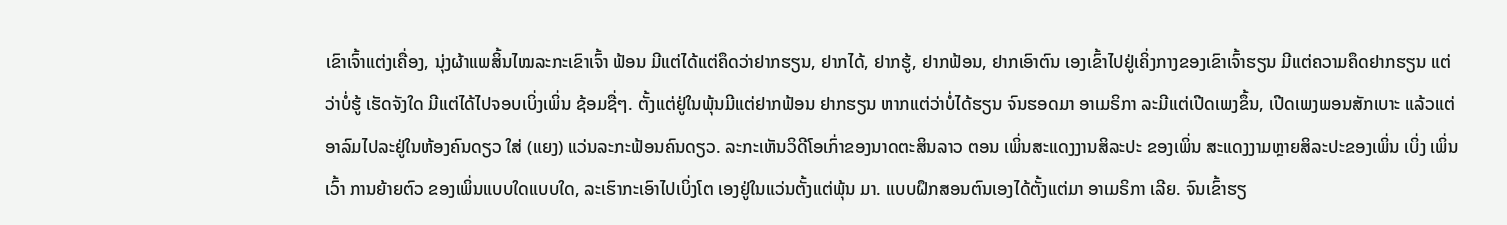ເຂົາເຈົ້າແຕ່ງເຄື່ອງ, ນຸ່ງຜ້າແພສິ້ນໄໝລະກະເຂົາເຈົ້າ ຟ້ອນ ມີແຕ່ໄດ້ແຕ່ຄຶດວ່າຢາກຮຽນ, ຢາກໄດ້, ຢາກຮູ້, ຢາກຟ້ອນ, ຢາກເອົາຕົນ ເອງເຂົ້າໄປຢູ່ເຄິ່ງກາງຂອງເຂົາເຈົ້າຮຽນ ມີແຕ່ຄວາມຄຶດຢາກຮຽນ ແຕ່ວ່າບໍ່ຮູ້ ເຮັດຈັງໃດ ມີແຕ່ໄດ້ໄປຈອບເບິ່ງເພິ່ນ ຊ້ອມຊື່ໆ. ຕັ້ງແຕ່ຢູ່ໃນພຸ້ນມີແຕ່ຢາກຟ້ອນ ຢາກຮຽນ ຫາກແຕ່ວ່າບໍ່ໄດ້ຮຽນ ຈົນຮອດມາ ອາເມຣິກາ ລະມີແຕ່ເປີດເພງຂຶ້ນ, ເປີດເພງພອນສັກເບາະ ແລ້ວແຕ່ອາລົມໄປລະຢູ່ໃນຫ້ອງຄົນດຽວ ໃສ່ (ແຍງ) ແວ່ນລະກະຟ້ອນຄົນດຽວ. ລະກະເຫັນວິດີໂອເກົ່າຂອງນາດຕະສິນລາວ ຕອນ ເພິ່ນສະແດງງານສິລະປະ ຂອງເພິ່ນ ສະແດງງາມຫຼາຍສິລະປະຂອງເພິ່ນ ເບິ່ງ ເພິ່ນເວົ້າ ການຍ້າຍຕົວ ຂອງເພິ່ນແບບໃດແບບໃດ, ລະເຮົາກະເອົາໄປເບິ່ງໂຕ ເອງຢູ່ໃນແວ່ນຕັ້ງແຕ່ພຸ້ນ ມາ. ແບບຝຶກສອນຕົນເອງໄດ້ຕັ້ງແຕ່ມາ ອາເມຣິກາ ເລີຍ. ຈົນເຂົ້າຮຽ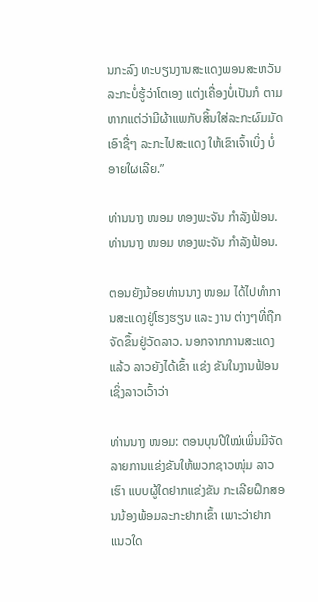ນກະລົງ ທະບຽນງານສະແດງພອນສະຫວັນ ລະກະບໍ່ຮູ້ວ່າໂຕເອງ ແຕ່ງເຄື່ອງບໍ່ເປັນກໍ ຕາມ ຫາກແຕ່ວ່າມີຜ້າແພກັບສິ້ນໃສ່ລະກະຜົມມັດເອົາຊື່ໆ ລະກະໄປສະແດງ ໃຫ້ເຂົາເຈົ້າເບິ່ງ ບໍ່ອາຍໃຜເລີຍ.”

ທ່ານນາງ ໜອມ ທອງພະຈັນ ກຳລັງຟ້ອນ.
ທ່ານນາງ ໜອມ ທອງພະຈັນ ກຳລັງຟ້ອນ.

ຕອນຍັງນ້ອຍທ່ານນາງ ໜອມ ໄດ້ໄປທຳການສະແດງຢູ່ໂຮງຮຽນ ແລະ ງານ ຕ່າງໆທີ່ຖືກຈັດຂຶ້ນຢູ່ວັດລາວ. ນອກຈາກການສະແດງແລ້ວ ລາວຍັງໄດ້ເຂົ້າ ແຂ່ງ ຂັນໃນງານຟ້ອນ ເຊິ່ງລາວເວົ້າວ່າ

ທ່ານນາງ ໜອມ: ຕອນບຸນປີໃໝ່ເພິ່ນມີຈັດລາຍການແຂ່ງຂັນໃຫ້ພວກຊາວໜຸ່ມ ລາວເຮົາ ແບບຜູ້ໃດຢາກແຂ່ງຂັນ ກະເລີຍຝຶກສອນນ້ອງພ້ອມລະກະຢາກເຂົ້າ ເພາະວ່າຢາກ ແນວໃດ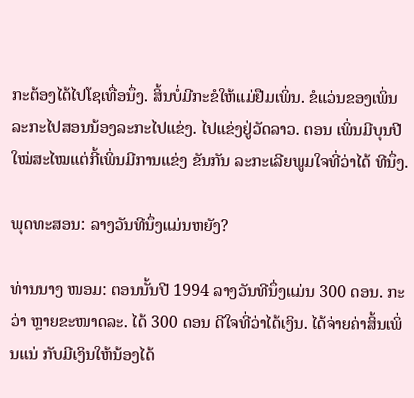ກະຕ້ອງໄດ້ໄປໂຊເທື່ອນຶ່ງ. ສິ້ນບໍ່ມີກະຂໍໃຫ້ແມ່ຢືມເພິ່ນ. ຂໍແວ່ນຂອງເພິ່ນລະກະໄປສອນນ້ອງລະກະໄປແຂ່ງ. ໄປແຂ່ງຢູ່ວັດລາວ. ຕອນ ເພິ່ນມີບຸນປີໃໝ່ສະໄໝແຕ່ກີ້ເພິ່ນມີການແຂ່ງ ຂັນກັນ ລະກະເລີຍພູມໃຈທີ່ວ່າໄດ້ ທີນຶ່ງ.

ພຸດທະສອນ: ລາງວັນທີນຶ່ງແມ່ນຫຍັງ?

ທ່ານນາງ ໜອມ: ຕອນນັ້ນປີ 1994 ລາງວັນທີນຶ່ງແມ່ນ 300 ດອນ. ກະວ່າ ຫຼາຍຂະໜາດລະ. ໄດ້ 300 ດອນ ດີໃຈທີ່ວ່າໄດ້ເງິນ. ໄດ້ຈ່າຍຄ່າສິ້ນເພິ່ນແນ່ ກັບມີເງິນໃຫ້ນ້ອງໄດ້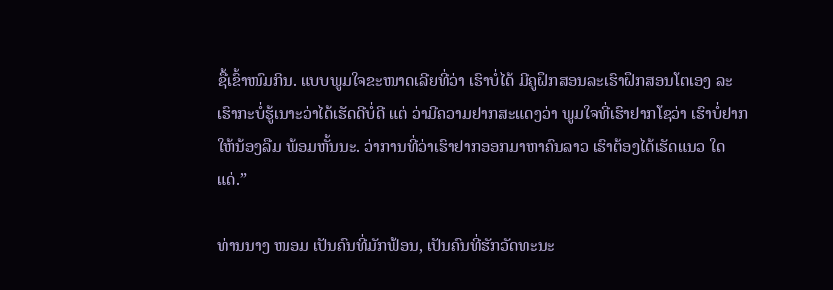ຊື້ເຂົ້າໜົມກິນ. ແບບພູມໃຈຂະໜາດເລີຍທີ່ວ່າ ເຮົາບໍ່ໄດ້ ມີຄູຝຶກສອນລະເຮົາຝຶກສອນໂຕເອງ ລະເຮົາກະບໍ່ຮູ້ເນາະວ່າໄດ້ເຮັດດີບໍ່ດີ ແຕ່ ວ່າມີຄວາມຢາກສະແດງວ່າ ພູມໃຈທີ່ເຮົາຢາກໂຊວ່າ ເຮົາບໍ່ຢາກໃຫ້ນ້ອງລືມ ພ້ອມຫັ້ນນະ. ວ່າການທີ່ວ່າເຮົາຢາກອອກມາຫາຄົນລາວ ເຮົາຕ້ອງໄດ້ເຮັດແນວ ໃດແດ່.”

ທ່ານນາງ ໜອມ ເປັນຄົນທີ່ມັກຟ້ອນ, ເປັນຄົນທີ່ຮັກວັດທະນະ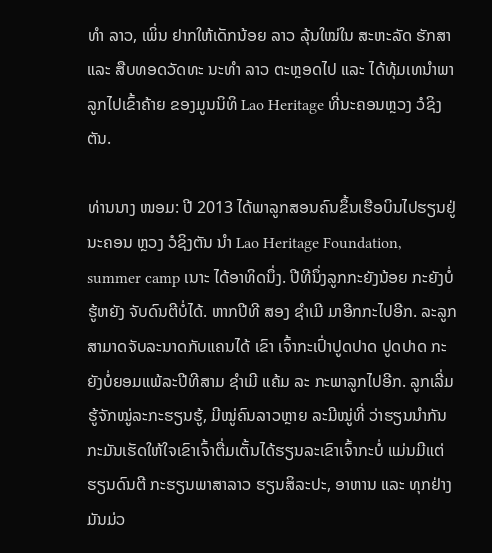ທຳ ລາວ, ເພິ່ນ ຢາກໃຫ້ເດັກນ້ອຍ ລາວ ລຸ້ນໃໝ່ໃນ ສະຫະລັດ ຮັກສາ ແລະ ສືບທອດວັດທະ ນະທຳ ລາວ ຕະຫຼອດໄປ ແລະ ໄດ້ທຸ້ມເທນຳພາລູກໄປເຂົ້າຄ້າຍ ຂອງມູນນິທິ Lao Heritage ທີ່ນະຄອນຫຼວງ ວໍຊິງຕັນ.

ທ່ານນາງ ໜອມ: ປີ 2013 ໄດ້ພາລູກສອນຄົນຂຶ້ນເຮືອບິນໄປຮຽນຢູ່ນະຄອນ ຫຼວງ ວໍຊິງຕັນ ນຳ Lao Heritage Foundation, summer camp ເນາະ ໄດ້ອາທິດນຶ່ງ. ປີທີນຶ່ງລູກກະຍັງນ້ອຍ ກະຍັງບໍ່ຮູ້ຫຍັງ ຈັບດົນຕີບໍ່ໄດ້. ຫາກປີທີ ສອງ ຊຳເມີ ມາອີກກະໄປອີກ. ລະລູກສາມາດຈັບລະນາດກັບແຄນໄດ້ ເຂົາ ເຈົ້າກະເປົ່າປູດປາດ ປູດປາດ ກະຍັງບໍ່ຍອມແພ້ລະປີທີສາມ ຊຳເມີ ແຄ້ມ ລະ ກະພາລູກໄປອີກ. ລູກເລີ່ມຮູ້ຈັກໝູ່ລະກະຮຽນຮູ້, ມີໝູ່ຄົນລາວຫຼາຍ ລະມີໝູ່ທີ່ ວ່າຮຽນນຳກັນ ກະມັນເຮັດໃຫ້ໃຈເຂົາເຈົ້າຕື່ມເຕັ້ນໄດ້ຮຽນລະເຂົາເຈົ້າກະບໍ່ ແມ່ນມີແຕ່ຮຽນດົນຕີ ກະຮຽນພາສາລາວ ຮຽນສິລະປະ, ອາຫານ ແລະ ທຸກຢ່າງມັນມ່ວ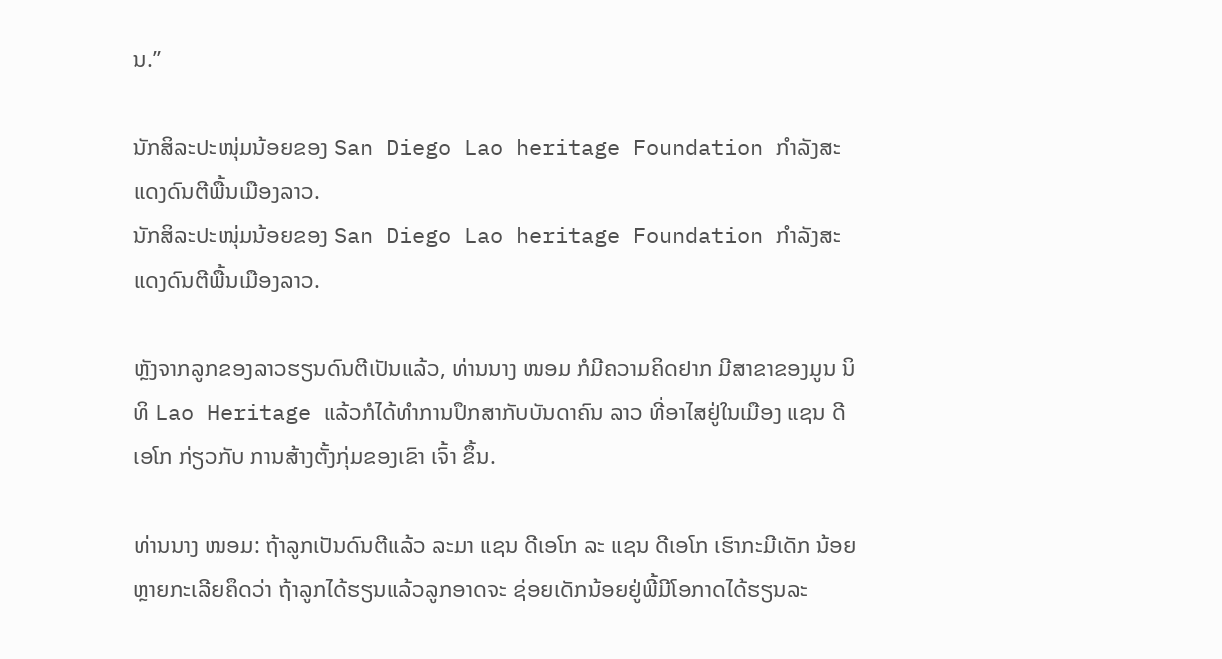ນ.”

ນັກສິລະປະໜຸ່ມນ້ອຍຂອງ San Diego Lao heritage Foundation ກຳລັງສະແດງດົນຕີພື້ນເມືອງລາວ.
ນັກສິລະປະໜຸ່ມນ້ອຍຂອງ San Diego Lao heritage Foundation ກຳລັງສະແດງດົນຕີພື້ນເມືອງລາວ.

ຫຼັງຈາກລູກຂອງລາວຮຽນດົນຕີເປັນແລ້ວ, ທ່ານນາງ ໜອມ ກໍມີຄວາມຄິດຢາກ ມີສາຂາຂອງມູນ ນິທິ Lao Heritage ແລ້ວກໍໄດ້ທຳການປຶກສາກັບບັນດາຄົນ ລາວ ທີ່ອາໄສຢູ່ໃນເມືອງ ແຊນ ດີເອໂກ ກ່ຽວກັບ ການສ້າງຕັ້ງກຸ່ມຂອງເຂົາ ເຈົ້າ ຂຶ້ນ.

ທ່ານນາງ ໜອມ: ຖ້າລູກເປັນດົນຕີແລ້ວ ລະມາ ແຊນ ດີເອໂກ ລະ ແຊນ ດີເອໂກ ເຮົາກະມີເດັກ ນ້ອຍຫຼາຍກະເລີຍຄຶດວ່າ ຖ້າລູກໄດ້ຮຽນແລ້ວລູກອາດຈະ ຊ່ອຍເດັກນ້ອຍຢູ່ພີ້ມີໂອກາດໄດ້ຮຽນລະ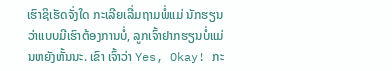ເຮົາຊິເຮັດຈັ່ງໃດ ກະເລີຍເລີ່ມຖາມພໍ່ແມ່ ນັກຮຽນວ່າແບບມີເຮົາຕ້ອງການບໍ່, ລູກເຈົ້າຢາກຮຽນບໍ່ແມ່ນຫຍັງຫັ້ນນະ. ເຂົາ ເຈົ້າວ່າ Yes, Okay! ກະ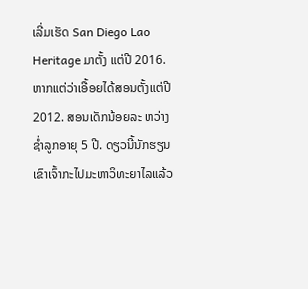ເລີ່ມເຮັດ San Diego Lao Heritage ມາຕັ້ງ ແຕ່ປີ 2016. ຫາກແຕ່ວ່າເອື້ອຍໄດ້ສອນຕັ້ງແຕ່ປີ 2012. ສອນເດັກນ້ອຍລະ ຫວ່າງຊໍ່າລູກອາຍຸ 5 ປີ. ດຽວນີ້ນັກຮຽນເຂົາເຈົ້າກະໄປມະຫາວິທະຍາໄລແລ້ວ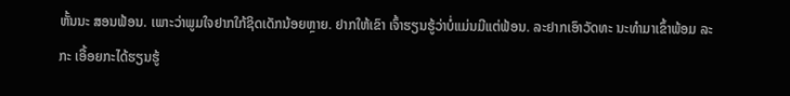ຫັ້ນນະ ສອນຟ້ອນ. ເພາະວ່າພູມໃຈຢາກໃກ້ຊິດເດັກນ້ອຍຫຼາຍ. ຢາກໃຫ້ເຂົາ ເຈົ້າຮຽນຮູ້ວ່າບໍ່ແມ່ນມີແຕ່ຟ້ອນ. ລະຢາກເອົາວັດທະ ນະທຳມາເຂົ້າພ້ອມ ລະກະ ເອື້ອຍກະໄດ້ຮຽນຮູ້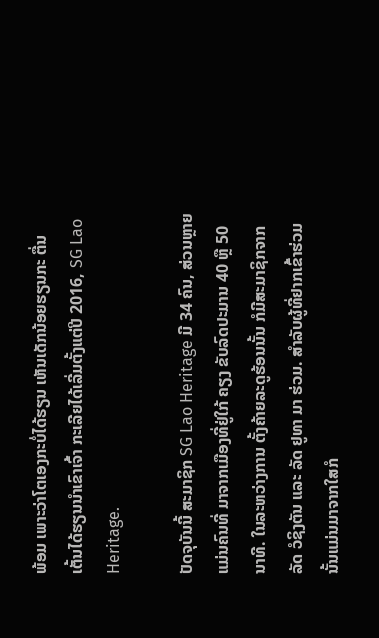ພ້ອມ ເພາະວ່າໂຕເອງກະບໍ່ໄດ້ຮຽນ ເຫັນເດັກນ້ອຍຮຽນກະ ຕື່ນເຕັ້ນໄດ້ຮຽນນຳເຂົາເຈົ້າ ກະເລີຍໄດ້ເລີ່ມຕັ້ງແຕ່ປີ 2016, SG Lao Heritage.

ປັດຈຸບັນນີ້ ສະມາຊິກ SG Lao Heritage ມີ 34 ຄົນ, ສ່ວນຫຼາຍແມ່ນຄົນທີ່ ມາຈາກເມືອງທີ່ຢູ່ໃກ້ ຄຽງ ຂັບລົດປະມານ 40 ຫຼື 50 ນາທີ. ໃນລະຫວ່າງການ ຕັ້ງຄ້າຍລະດູຮ້ອນນັ້ນ ກໍມີສະມາຊິກຈາກລັດ ວໍຊິງຕັນ ແລະ ລັດ ຢູທາ ມາ ຮ່ວມ. ສຳລັບຜູ້ທີ່ຢາກເຂົ້າຮ່ວມນັ້ນແມ່ນມາຈາກໃສກໍ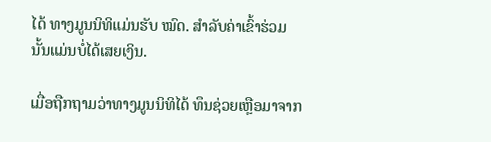ໄດ້ ທາງມູນນິທິແມ່ນຮັບ ໝົດ. ສຳລັບຄ່າເຂົ້າຮ່ວມນັ້ນແມ່ນບໍ່ໄດ້ເສຍເງິນ.

ເມື່ອຖືກຖາມວ່າທາງມູນນິທິໄດ້ ທຶນຊ່ວຍເຫຼືອມາຈາກ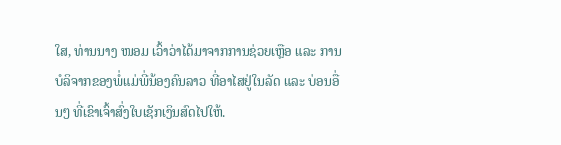ໃສ, ທ່ານນາງ ໜອມ ເວົ້າວ່າໄດ້ມາຈາກການຊ່ວຍເຫຼືອ ແລະ ການບໍລິຈາກຂອງພໍ່ແມ່ພີ່ນ້ອງຄົນລາວ ທີ່ອາໄສຢູ່ໃນລັດ ແລະ ບ່ອນອື່ນໆ ທີ່ເຂົາເຈົ້າສົ່ງໃບເຊັກເງິນສົດໄປໃຫ້.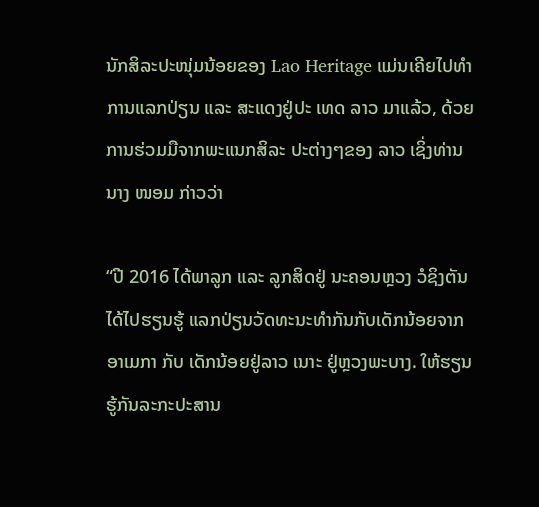ນັກສິລະປະໜຸ່ມນ້ອຍຂອງ Lao Heritage ແມ່ນເຄີຍໄປທຳການແລກປ່ຽນ ແລະ ສະແດງຢູ່ປະ ເທດ ລາວ ມາແລ້ວ, ດ້ວຍການຮ່ວມມືຈາກພະແນກສິລະ ປະຕ່າງໆຂອງ ລາວ ເຊິ່ງທ່ານນາງ ໜອມ ກ່າວວ່າ

“ປີ 2016 ໄດ້ພາລູກ ແລະ ລູກສິດຢູ່ ນະຄອນຫຼວງ ວໍຊິງຕັນ ໄດ້ໄປຮຽນຮູ້ ແລກປ່ຽນວັດທະນະທຳກັນກັບເດັກນ້ອຍຈາກ ອາເມກາ ກັບ ເດັກນ້ອຍຢູ່ລາວ ເນາະ ຢູ່ຫຼວງພະບາງ. ໃຫ້ຮຽນຮູ້ກັນລະກະປະສານ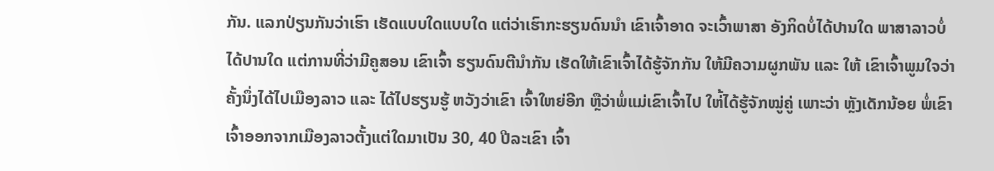ກັນ. ແລກປ່ຽນກັນວ່າເຮົາ ເຮັດແບບໃດແບບໃດ ແຕ່ວ່າເຮົາກະຮຽນດົນນຳ ເຂົາເຈົ້າອາດ ຈະເວົ້າພາສາ ອັງກິດບໍ່ໄດ້ປານໃດ ພາສາລາວບໍ່ໄດ້ປານໃດ ແຕ່ການທີ່ວ່າມີຄູສອນ ເຂົາເຈົ້າ ຮຽນດົນຕີນຳກັນ ເຮັດໃຫ້ເຂົາເຈົ້າໄດ້ຮູ້ຈັກກັນ ໃຫ້ມີຄວາມຜູກພັນ ແລະ ໃຫ້ ເຂົາເຈົ້າພູມໃຈວ່າຄັ້ງນຶ່ງໄດ້ໄປເມືອງລາວ ແລະ ໄດ້ໄປຮຽນຮູ້ ຫວັງວ່າເຂົາ ເຈົ້າໃຫຍ່ອີກ ຫຼືວ່າພໍ່ແມ່ເຂົາເຈົ້າໄປ ໃຫ່້ໄດ້ຮູ້ຈັກໝູ່ຄູ່ ເພາະວ່າ ຫຼັງເດັກນ້ອຍ ພໍ່ເຂົາເຈົ້າອອກຈາກເມືອງລາວຕັ້ງແຕ່ໃດມາເປັນ 30, 40 ປີລະເຂົາ ເຈົ້າ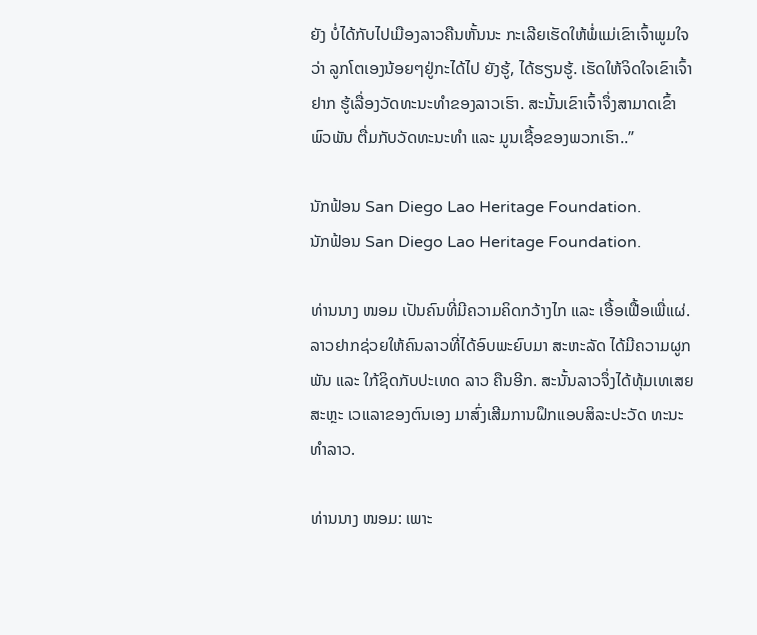ຍັງ ບໍ່ໄດ້ກັບໄປເມືອງລາວຄືນຫັ້ນນະ ກະເລີຍເຮັດໃຫ້ພໍ່ແມ່ເຂົາເຈົ້າພູມໃຈວ່າ ລູກໂຕເອງນ້ອຍໆຢູ່ກະໄດ້ໄປ ຍັງຮູ້, ໄດ້ຮຽນຮູ້. ເຮັດໃຫ້ຈິດໃຈເຂົາເຈົ້າຢາກ ຮູ້ເລື່ອງວັດທະນະທຳຂອງລາວເຮົາ. ສະນັ້ນເຂົາເຈົ້າຈຶ່ງສາມາດເຂົ້າພົວພັນ ຕື່ມກັບວັດທະນະທຳ ແລະ ມູນເຊື້ອຂອງພວກເຮົາ..”

ນັກຟ້ອນ San Diego Lao Heritage Foundation.
ນັກຟ້ອນ San Diego Lao Heritage Foundation.

ທ່ານນາງ ໜອມ ເປັນຄົນທີ່ມີຄວາມຄິດກວ້າງໄກ ແລະ ເອື້ອເຟື້ອເພື່ແຜ່. ລາວຢາກຊ່ວຍໃຫ້ຄົນລາວທີ່ໄດ້ອົບພະຍົບມາ ສະຫະລັດ ໄດ້ມີຄວາມຜູກພັນ ແລະ ໃກ້ຊິດກັບປະເທດ ລາວ ຄືນອີກ. ສະນັ້ນລາວຈຶ່ງໄດ້ທຸ້ມເທເສຍສະຫຼະ ເວແລາຂອງຕົນເອງ ມາສົ່ງເສີມການຝຶກແອບສິລະປະວັດ ທະນະທຳລາວ.

ທ່ານນາງ ໜອມ: ເພາະ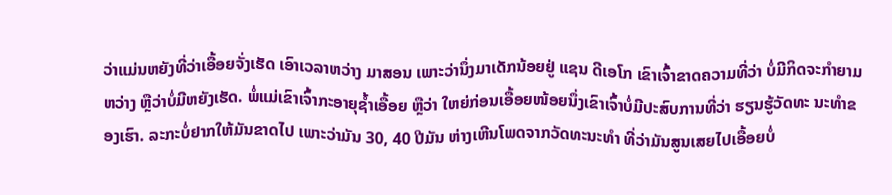ວ່າແມ່ນຫຍັງທີ່ວ່າເອື້ອຍຈັ່ງເຮັດ ເອົາເວລາຫວ່າງ ມາສອນ ເພາະວ່ານຶ່ງມາເດັກນ້ອຍຢູ່ ແຊນ ດີເອໂກ ເຂົາເຈົ້າຂາດຄວາມທີ່ວ່າ ບໍ່ມີກິດຈະກຳຍາມຫວ່າງ ຫຼືວ່າບໍ່ມີຫຍັງເຮັດ. ພໍ່ແມ່ເຂົາເຈົ້າກະອາຍຸຊໍ້າເອື້ອຍ ຫຼືວ່າ ໃຫຍ່ກ່ອນເອື້ອຍໜ້ອຍນຶ່ງເຂົາເຈົ້າບໍ່ມີປະສົບການທີ່ວ່າ ຮຽນຮູ້ວັດທະ ນະທຳຂອງເຮົາ. ລະກະບໍ່ຢາກໃຫ້ມັນຂາດໄປ ເພາະວ່າມັນ 30, 40 ປີມັນ ຫ່າງເຫີນໂພດຈາກວັດທະນະທຳ ທີ່ວ່າມັນສູນເສຍໄປເອື້ອຍບໍ່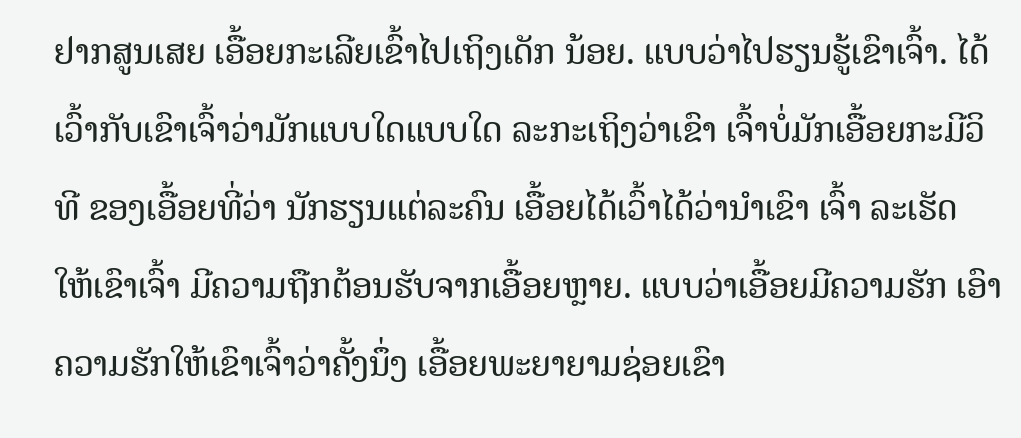ຢາກສູນເສຍ ເອື້ອຍກະເລີຍເຂົ້າໄປເຖິງເດັກ ນ້ອຍ. ແບບວ່າໄປຮຽນຮູ້ເຂົາເຈົ້າ. ໄດ້ເວົ້າກັບເຂົາເຈົ້າວ່າມັກແບບໃດແບບໃດ ລະກະເຖິງວ່າເຂົາ ເຈົ້າບໍ່ມັກເອື້ອຍກະມີວິທີ ຂອງເອື້ອຍທີ່ວ່າ ນັກຮຽນແຕ່ລະຄົນ ເອື້ອຍໄດ້ເວົ້າໄດ້ວ່ານຳເຂົາ ເຈົ້າ ລະເຮັດ ໃຫ້ເຂົາເຈົ້າ ມີຄວາມຖືກຕ້ອນຮັບຈາກເອື້ອຍຫຼາຍ. ແບບວ່າເອື້ອຍມີຄວາມຮັກ ເອົາ ຄວາມຮັກໃຫ້ເຂົາເຈົ້າວ່າຄັ້ງນຶ່ງ ເອື້ອຍພະຍາຍາມຊ່ອຍເຂົາ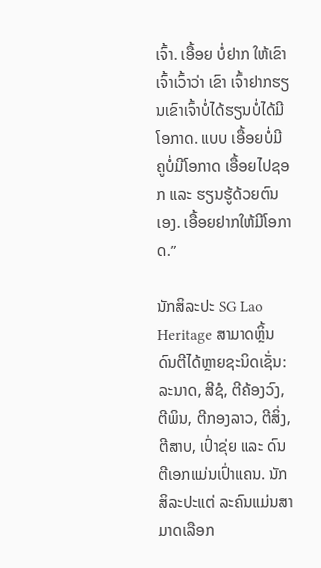ເຈົ້າ. ເອື້ອຍ ບໍ່ຢາກ ໃຫ້ເຂົາເຈົ້າເວົ້າວ່າ ເຂົາ ເຈົ້າຢາກຮຽນເຂົາເຈົ້າບໍ່ໄດ້ຮຽນບໍ່ໄດ້ມີໂອກາດ. ແບບ ເອື້ອຍບໍ່ມີຄູບໍ່ມີໂອກາດ ເອື້ອຍໄປຊອກ ແລະ ຮຽນຮູ້ດ້ວຍຕົນເອງ. ເອື້ອຍຢາກໃຫ້ມີໂອກາດ.”

ນັກສິລະປະ SG Lao Heritage ສາມາດຫຼິ້ນດົນຕີໄດ້ຫຼາຍຊະນິດເຊັ່ນ: ລະນາດ, ສີຊໍ, ຕີຄ້ອງວົງ, ຕີພິນ, ຕີກອງລາວ, ຕີສິ່ງ, ຕີສາບ, ເປົ່າຂຸ່ຍ ແລະ ດົນຕີເອກແມ່ນເປົ່າແຄນ. ນັກສິລະປະແຕ່ ລະຄົນແມ່ນສາມາດເລືອກ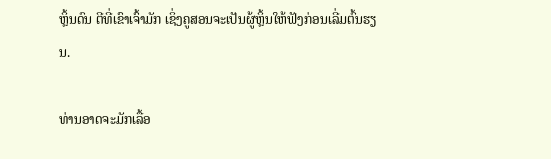ຫຼິ້ນດົນ ຕີທີ່ເຂົາເຈົ້າມັກ ເຊິ່ງຄູສອນຈະເປັນຜູ້ຫຼິ້ນໃຫ້ຟັງກ່ອນເລີ່ມຕົ້ນຮຽນ.

ທ່ານອາດຈະມັກເລື້ອ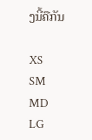ງນີ້ຄືກັນ

XS
SM
MD
LG